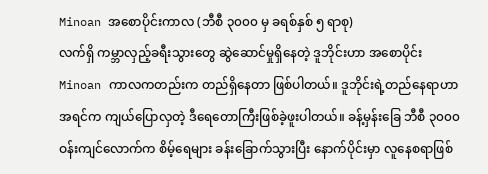Minoan အစောပိုင်းကာလ (ဘီစီ ၃၀၀၀ မှ ခရစ်နှစ် ၅ ရာစု)
လက်ရှိ ကမ္ဘာလှည့်ခရီးသွားတွေ ဆွဲဆောင်မှုရှိနေတဲ့ ဒူဘိုင်းဟာ အစောပိုင်း Minoan ကာလကတည်းက တည်ရှိနေတာ ဖြစ်ပါတယ်။ ဒူဘိုင်းရဲ့တည်နေရာဟာ အရင်က ကျယ်ပြောလှတဲ့ ဒီရေတောကြီးဖြစ်ခဲ့ဖူးပါတယ်။ ခန့်မှန်းခြေ ဘီစီ ၃၀၀၀ ဝန်းကျင်လောက်က စိမ့်ရေများ ခန်းခြောက်သွားပြီး နောက်ပိုင်းမှာ လူနေစရာဖြစ်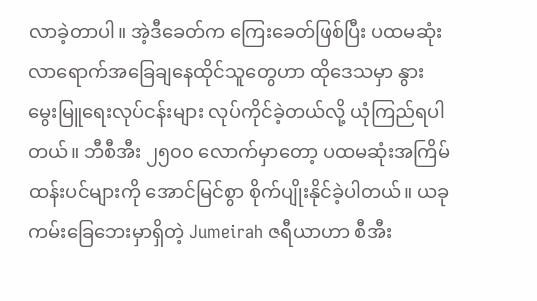လာခဲ့တာပါ။ အဲ့ဒီခေတ်က ကြေးခေတ်ဖြစ်ပြီး ပထမဆုံး လာရောက်အခြေချနေထိုင်သူတွေဟာ ထိုဒေသမှာ နွားမွေးမြူရေးလုပ်ငန်းများ လုပ်ကိုင်ခဲ့တယ်လို့ ယုံကြည်ရပါတယ်။ ဘီစီအီး ၂၅၀၀ လောက်မှာတော့ ပထမဆုံးအကြိမ် ထန်းပင်များကို အောင်မြင်စွာ စိုက်ပျိုးနိုင်ခဲ့ပါတယ်။ ယခု ကမ်းခြေဘေးမှာရှိတဲ့ Jumeirah ဇရီယာဟာ စီအီး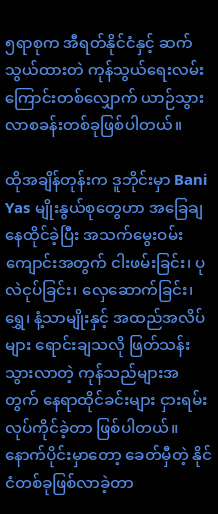၅ရာစုက အီရတ်နိုင်ငံနှင့် ဆက်သွယ်ထားတဲ ကုန်သွယ်ရေးလမ်းကြောင်းတစ်လျှောက် ယာဉ်သွားလာစခန်းတစ်ခုဖြစ်ပါတယ်။

ထိုအချိန်တုန်းက ဒူဘိုင်းမှာ Bani Yas မျိုးနွယ်စုတွေဟာ အခြေချနေထိုင်ခဲ့ပြီး အသက်မွေးဝမ်းကျောင်းအတွက် ငါးဖမ်းခြင်း၊ ပုလဲငုပ်ခြင်း၊ လှေဆောက်ခြင်း၊ ရွှေ၊ နံ့သာမျိုးနှင့် အထည်အလိပ်များ ရောင်းချသလို ဖြတ်သန်းသွားလာတဲ့ ကုန်သည်များအတွက် နေရာထိုင်ခင်းများ ငှားရမ်းလုပ်ကိုင်ခဲ့တာ ဖြစ်ပါတယ်။ နောက်ပိုင်းမှာတော့ ခေတ်မှီတဲ့ နိုင်ငံတစ်ခုဖြစ်လာခဲ့တာ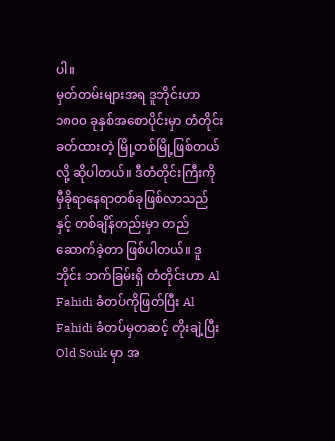ပါ။
မှတ်တမ်းများအရ ဒူဘိုင်းဟာ ၁၈၀၀ ခုနှစ်အစောပိုင်းမှာ တံတိုင်းခတ်ထားတဲ့ မြို့တစ်မြို့ဖြစ်တယ်လို့ ဆိုပါတယ်။ ဒီတံတိုင်းကြီးကို မှီခိုရာနေရာတစ်ခုဖြစ်လာသည်နှင့် တစ်ချိန်တည်းမှာ တည်ဆောက်ခဲ့တာ ဖြစ်ပါတယ်။ ဒူဘိုင်း ဘက်ခြမ်းရှိ တံတိုင်းဟာ Al Fahidi ခံတပ်ကိုဖြတ်ပြီး Al Fahidi ခံတပ်မှတဆင့် တိုးချဲ့ပြီး Old Souk မှာ အ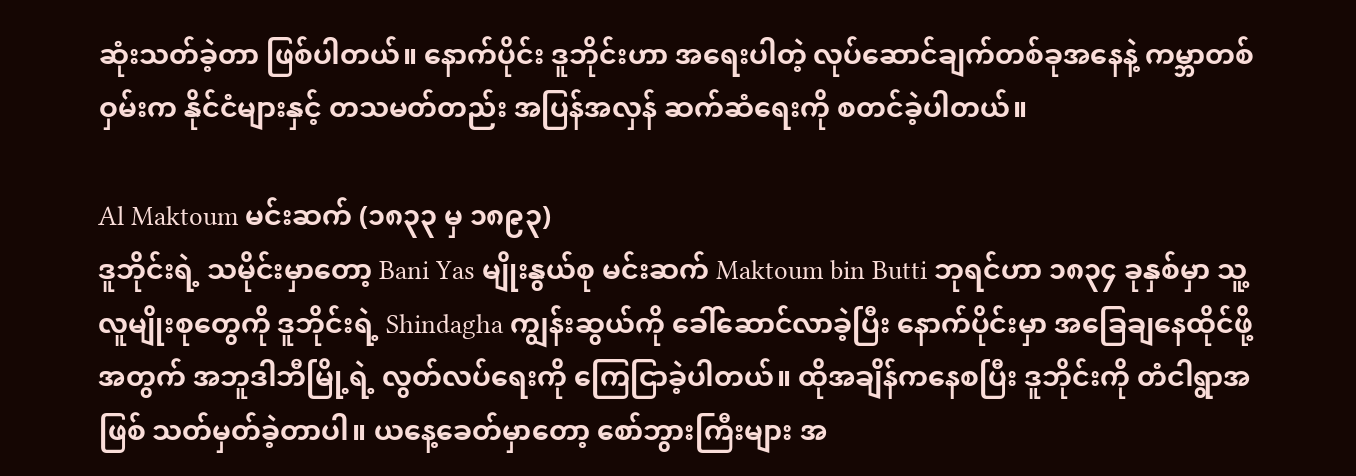ဆုံးသတ်ခဲ့တာ ဖြစ်ပါတယ်။ နောက်ပိုင်း ဒူဘိုင်းဟာ အရေးပါတဲ့ လုပ်ဆောင်ချက်တစ်ခုအနေနဲ့ ကမ္ဘာတစ်ဝှမ်းက နိုင်ငံများနှင့် တသမတ်တည်း အပြန်အလှန် ဆက်ဆံရေးကို စတင်ခဲ့ပါတယ်။

Al Maktoum မင်းဆက် (၁၈၃၃ မှ ၁၈၉၃)
ဒူဘိုင်းရဲ့ သမိုင်းမှာတော့ Bani Yas မျိုးနွယ်စု မင်းဆက် Maktoum bin Butti ဘုရင်ဟာ ၁၈၃၄ ခုနှစ်မှာ သူ့လူမျိုးစုတွေကို ဒူဘိုင်းရဲ့ Shindagha ကျွန်းဆွယ်ကို ခေါ်ဆောင်လာခဲ့ပြီး နောက်ပိုင်းမှာ အခြေချနေထိုင်ဖို့အတွက် အဘူဒါဘီမြို့ရဲ့ လွတ်လပ်ရေးကို ကြေငြာခဲ့ပါတယ်။ ထိုအချိန်ကနေစပြီး ဒူဘိုင်းကို တံငါရွာအဖြစ် သတ်မှတ်ခဲ့တာပါ။ ယနေ့ခေတ်မှာတော့ စော်ဘွားကြီးများ အ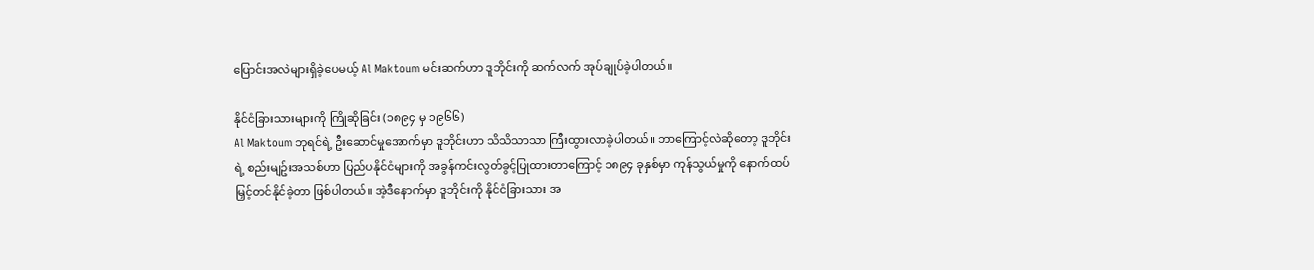ပြောင်းအလဲများရှိခဲ့ပေမယ့် Al Maktoum မင်းဆက်ဟာ ဒူဘိုင်းကို ဆက်လက် အုပ်ချုပ်ခဲ့ပါတယ်။

နိုင်ငံခြားသားများကို ကြိုဆိုခြင်း (၁၈၉၄ မှ ၁၉၆၆)
Al Maktoum ဘုရင်ရဲ့ ဦးဆောင်မှုအောက်မှာ ဒူဘိုင်းဟာ သိသိသာသာ ကြီးထွားလာခဲ့ပါတယ်။ ဘာကြောင့်လဲဆိုတော့ ဒူဘိုင်းရဲ့ စည်းမျဥ်းအသစ်ဟာ ပြည်ပနိုင်ငံများကို အခွန်ကင်းလွတ်ခွင့်ပြုထားတာကြောင့် ၁၈၉၄ ခုနှစ်မှာ ကုန်သွယ်မှုကို နောက်ထပ်မြှင့်တင်နိုင်ခဲ့တာ ဖြစ်ပါတယ်။ အဲ့ဒီနောက်မှာ ဒူဘိုင်းကို နိုင်ငံခြားသား အ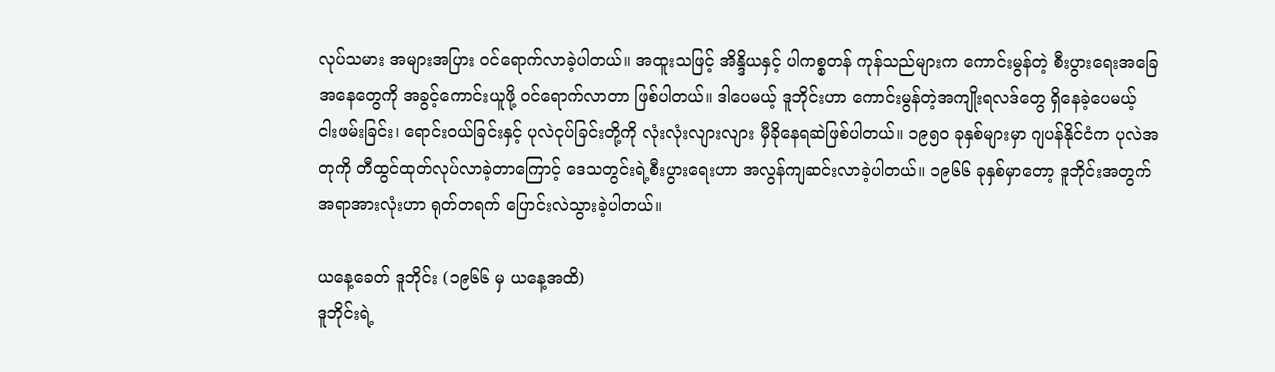လုပ်သမား အများအပြား ဝင်ရောက်လာခဲ့ပါတယ်။ အထူးသဖြင့် အိန္ဒိယနှင့် ပါကစ္စတန် ကုန်သည်များက ကောင်းမွန်တဲ့ စီးပွားရေးအခြေအနေတွေကို အခွင့်ကောင်းယူဖို့ ဝင်ရောက်လာတာ ဖြစ်ပါတယ်။ ဒါပေမယ့် ဒူဘိုင်းဟာ ကောင်းမွန်တဲ့အကျိုးရလဒ်တွေ ရှိနေခဲ့ပေမယ့် ငါးဖမ်းခြင်း၊ ရောင်းဝယ်ခြင်းနှင့် ပုလဲငုပ်ခြင်းတို့ကို လုံးလုံးလျားလျား မှီခိုနေရဆဲဖြစ်ပါတယ်။ ၁၉၅၀ ခုနှစ်များမှာ ဂျပန်နိုင်ငံက ပုလဲအတုကို တီထွင်ထုတ်လုပ်လာခဲ့တာကြောင့် ဒေသတွင်းရဲ့စီးပွားရေးဟာ အလွန်ကျဆင်းလာခဲ့ပါတယ်။ ၁၉၆၆ ခုနှစ်မှာတော့ ဒူဘိုင်းအတွက် အရာအားလုံးဟာ ရုတ်တရက် ပြောင်းလဲသွားခဲ့ပါတယ်။

ယနေ့ခေတ် ဒူဘိုင်း (၁၉၆၆ မှ ယနေ့အထိ)
ဒူဘိုင်းရဲ့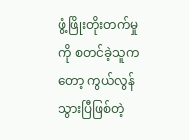ဖွံ့ဖြိုးတိုးတက်မှုကို စတင်ခဲ့သူကတော့ ကွယ်လွန်သွားပြီဖြစ်တဲ့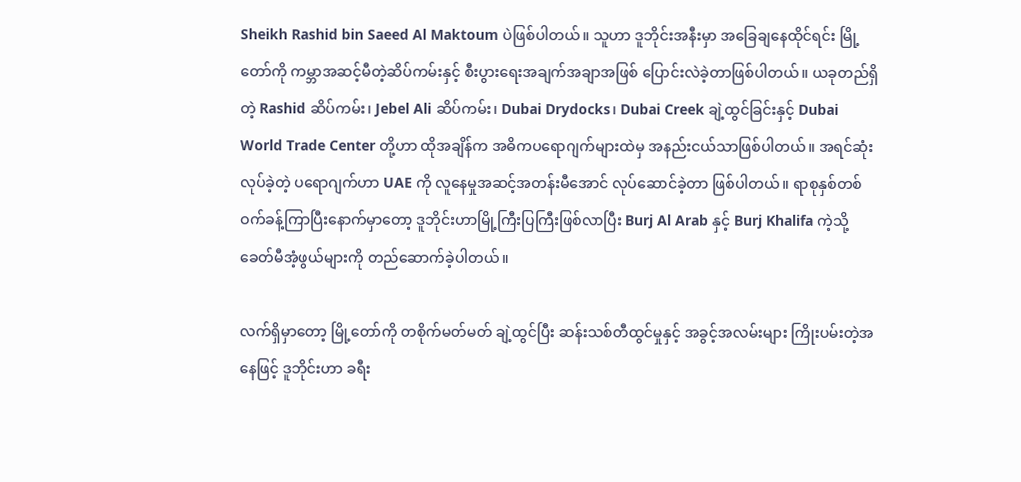Sheikh Rashid bin Saeed Al Maktoum ပဲဖြစ်ပါတယ်။ သူဟာ ဒူဘိုင်းအနီးမှာ အခြေချနေထိုင်ရင်း မြို့တော်ကို ကမ္ဘာအဆင့်မီတဲ့ဆိပ်ကမ်းနှင့် စီးပွားရေးအချက်အချာအဖြစ် ပြောင်းလဲခဲ့တာဖြစ်ပါတယ်။ ယခုတည်ရှိတဲ့ Rashid ဆိပ်ကမ်း၊ Jebel Ali ဆိပ်ကမ်း၊ Dubai Drydocks၊ Dubai Creek ချဲ့ထွင်ခြင်းနှင့် Dubai World Trade Center တို့ဟာ ထိုအချိန်က အဓိကပရောဂျက်များထဲမှ အနည်းငယ်သာဖြစ်ပါတယ်။ အရင်ဆုံးလုပ်ခဲ့တဲ့ ပရောဂျက်ဟာ UAE ကို လူနေမှုအဆင့်အတန်းမီအောင် လုပ်ဆောင်ခဲ့တာ ဖြစ်ပါတယ်။ ရာစုနှစ်တစ်ဝက်ခန့်ကြာပြီးနောက်မှာတော့ ဒူဘိုင်းဟာမြို့ကြီးပြကြီးဖြစ်လာပြီး Burj Al Arab နှင့် Burj Khalifa ကဲ့သို့ ခေတ်မီအံ့ဖွယ်များကို တည်ဆောက်ခဲ့ပါတယ်။

လက်ရှိမှာတော့ မြို့တော်ကို တစိုက်မတ်မတ် ချဲ့ထွင်ပြီး ဆန်းသစ်တီထွင်မှုနှင့် အခွင့်အလမ်းများ ကြိုးပမ်းတဲ့အနေဖြင့် ဒူဘိုင်းဟာ ခရီး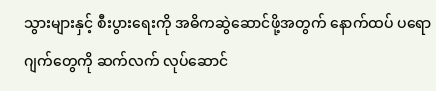သွားများနှင့် စီးပွားရေးကို အဓိကဆွဲဆောင်ဖို့အတွက် နောက်ထပ် ပရောဂျက်တွေကို ဆက်လက် လုပ်ဆောင်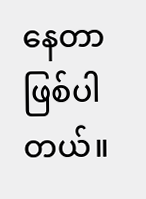နေတာ ဖြစ်ပါတယ်။